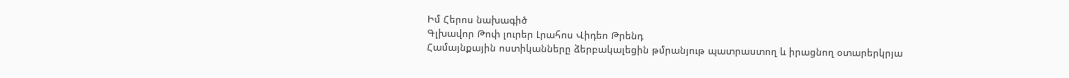Իմ Հերոս նախագիծ
Գլխավոր Թոփ լուրեր Լրահոս Վիդեո Թրենդ
Համայնքային ոստիկանները ձերբակալեցին թմրանյութ պատրաստող և իրացնող օտարերկրյա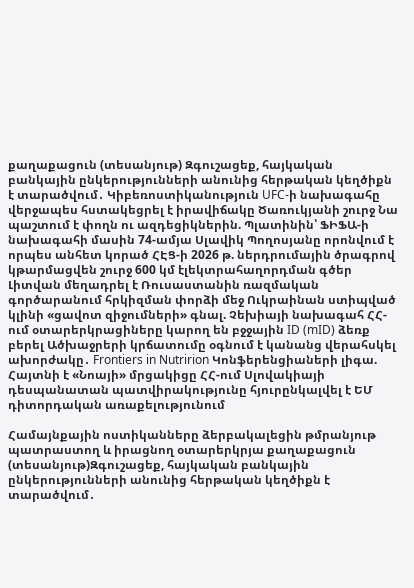քաղաքացուն (տեսանյութ) Զգուշացեք, հայկական բանկային ընկերությունների անունից հերթական կեղծիքն է տարածվում․ Կիբեռոստիկանություն UFC-ի նախագահը վերջապես հստակեցրել է իրավիճակը Ծառուկյանի շուրջ Նա պաշտում է փողն ու ազդեցիկներին. Պլատինին՝ ՖԻՖԱ-ի նախագահի մասին 74-ամյա Սլավիկ Պողոսյանը որոնվում է որպես անհետ կորած ՀԷՑ-ի 2026 թ. ներդրումային ծրագրով կթարմացվեն շուրջ 600 կմ էլեկտրահաղորդման գծեր Լիտվան մեղադրել է Ռուսաստանին ռազմական գործարանում հրկիզման փորձի մեջ Ուկրաինան ստիպված կլինի «ցավոտ զիջումների» գնալ. Չեխիայի նախագահ ՀՀ-ում օտարերկրացիները կարող են բջջային ID (mID) ձեռք բերել Ածխաջրերի կրճատումը օգնում է կանանց վերահսկել ախորժակը․ Frontiers in Nutririon Կոնֆերենցիաների լիգա. Հայտնի է «Նոայի» մրցակիցը ՀՀ-ում Սլովակիայի դեսպանատան պատվիրակությունը հյուրընկալվել է ԵՄ դիտորդական առաքելությունում

Համայնքային ոստիկանները ձերբակալեցին թմրանյութ պատրաստող և իրացնող օտարերկրյա քաղաքացուն (տեսանյութ)Զգուշացեք, հայկական բանկային ընկերությունների անունից հերթական կեղծիքն է տարածվում․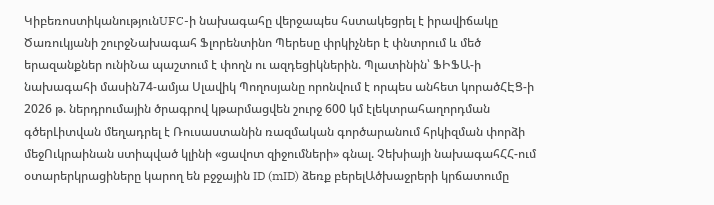ԿիբեռոստիկանությունUFC-ի նախագահը վերջապես հստակեցրել է իրավիճակը Ծառուկյանի շուրջՆախագահ Ֆլորենտինո Պերեսը փրկիչներ է փնտրում և մեծ երազանքներ ունիՆա պաշտում է փողն ու ազդեցիկներին. Պլատինին՝ ՖԻՖԱ-ի նախագահի մասին74-ամյա Սլավիկ Պողոսյանը որոնվում է որպես անհետ կորածՀԷՑ-ի 2026 թ. ներդրումային ծրագրով կթարմացվեն շուրջ 600 կմ էլեկտրահաղորդման գծերԼիտվան մեղադրել է Ռուսաստանին ռազմական գործարանում հրկիզման փորձի մեջՈւկրաինան ստիպված կլինի «ցավոտ զիջումների» գնալ. Չեխիայի նախագահՀՀ-ում օտարերկրացիները կարող են բջջային ID (mID) ձեռք բերելԱծխաջրերի կրճատումը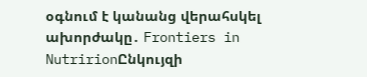օգնում է կանանց վերահսկել ախորժակը․ Frontiers in NutririonԸնկույզի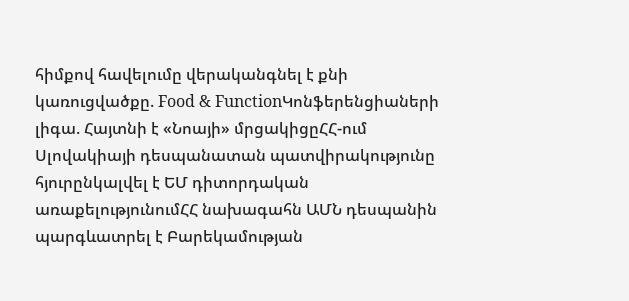հիմքով հավելումը վերականգնել է քնի կառուցվածքը. Food & FunctionԿոնֆերենցիաների լիգա. Հայտնի է «Նոայի» մրցակիցըՀՀ-ում Սլովակիայի դեսպանատան պատվիրակությունը հյուրընկալվել է ԵՄ դիտորդական առաքելությունումՀՀ նախագահն ԱՄՆ դեսպանին պարգևատրել է Բարեկամության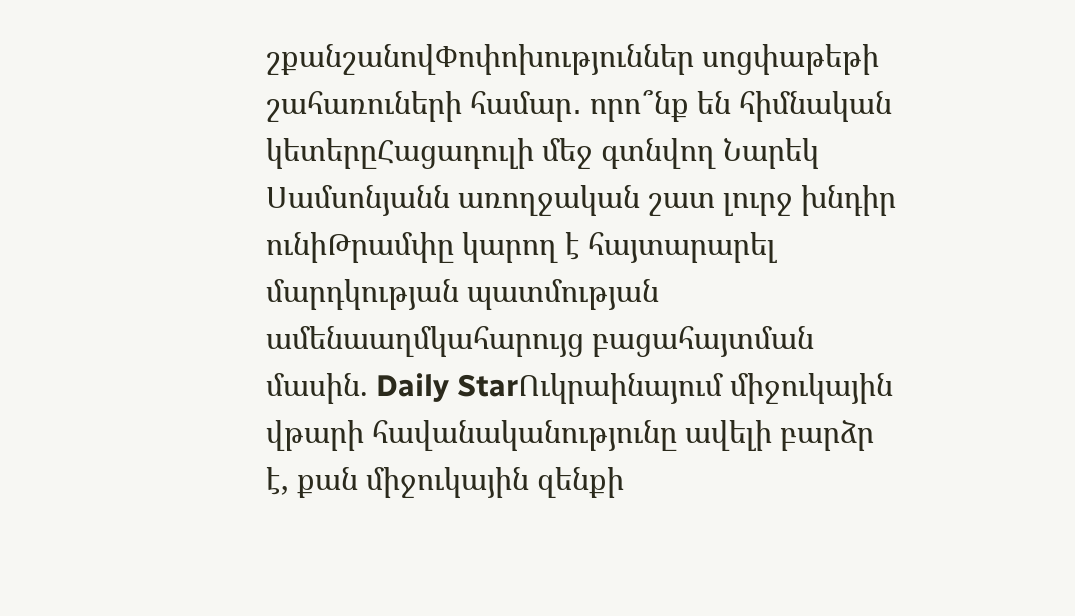շքանշանովՓոփոխություններ սոցփաթեթի շահառուների համար․ որո՞նք են հիմնական կետերըՀացադուլի մեջ գտնվող Նարեկ Սամսոնյանն առողջական շատ լուրջ խնդիր ունիԹրամփը կարող է հայտարարել մարդկության պատմության ամենաաղմկահարույց բացահայտման մասին. Daily StarՈւկրաինայում միջուկային վթարի հավանականությունը ավելի բարձր է, քան միջուկային զենքի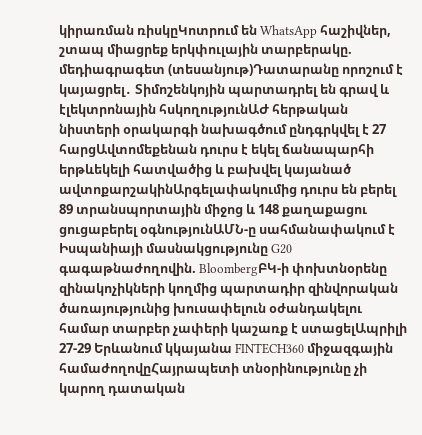կիրառման ռիսկըԿոտրում են WhatsApp հաշիվներ, շտապ միացրեք երկփուլային տարբերակը. մեդիագրագետ (տեսանյութ)Դատարանը որոշում է կայացրել․ Տիմոշենկոյին պարտադրել են գրավ և էլեկտրոնային հսկողությունԱԺ հերթական նիստերի օրակարգի նախագծում ընդգրկվել է 27 հարցԱվտոմեքենան դուրս է եկել ճանապարհի երթևեկելի հատվածից և բախվել կայանած ավտոքարշակինԱրգելափակումից դուրս են բերել 89 տրանսպորտային միջոց և 148 քաղաքացու ցուցաբերել օգնությունԱՄՆ-ը սահմանափակում է Իսպանիայի մասնակցությունը G20 գագաթնաժողովին. BloombergԲԿ-ի փոխտնօրենը զինակոչիկների կողմից պարտադիր զինվորական ծառայությունից խուսափելուն օժանդակելու համար տարբեր չափերի կաշառք է ստացելԱպրիլի 27-29 Երևանում կկայանա FINTECH360 միջազգային համաժողովըՀայրապետի տնօրինությունը չի կարող դատական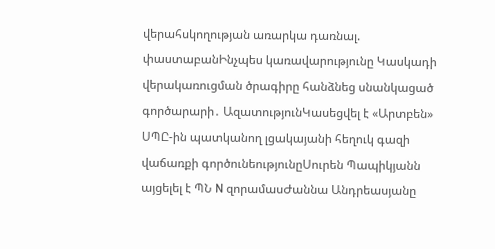վերահսկողության առարկա դառնալ. փաստաբանԻնչպես կառավարությունը Կասկադի վերակառուցման ծրագիրը հանձնեց սնանկացած գործարարի․ ԱզատությունԿասեցվել է «Արտբեն» ՍՊԸ-ին պատկանող լցակայանի հեղուկ գազի վաճառքի գործունեությունըՍուրեն Պապիկյանն այցելել է ՊՆ N զորամասԺաննա Անդրեասյանը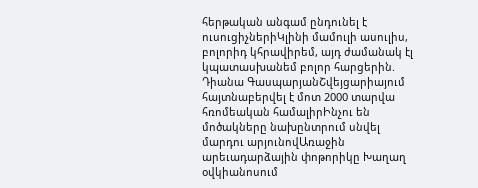հերթական անգամ ընդունել է ուսուցիչներիԿլինի մամուլի ասուլիս, բոլորիդ կհրավիրեմ, այդ ժամանակ էլ կպատասխանեմ բոլոր հարցերին. Դիանա ԳասպարյանՇվեյցարիայում հայտնաբերվել է մոտ 2000 տարվա հռոմեական համալիրԻնչու են մոծակները նախընտրում սնվել մարդու արյունովԱռաջին արեւադարձային փոթորիկը Խաղաղ օվկիանոսում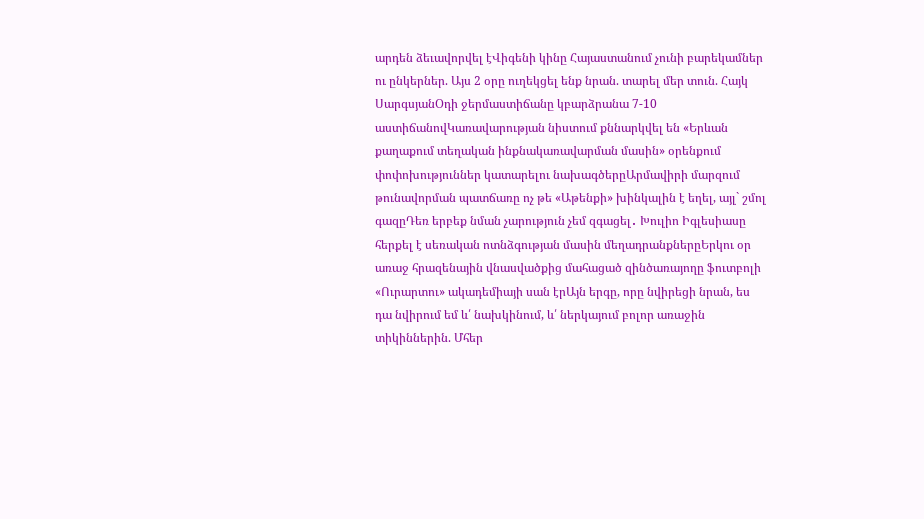արդեն ձեւավորվել էՎիգենի կինը Հայաստանում չունի բարեկամներ ու ընկերներ. Այս 2 օրը ուղեկցել ենք նրան. տարել մեր տուն. Հայկ ՍարգսյանՕդի ջերմաստիճանը կբարձրանա 7-10 աստիճանովԿառավարության նիստում քննարկվել են «Երևան քաղաքում տեղական ինքնակառավարման մասին» օրենքում փոփոխություններ կատարելու նախագծերըԱրմավիրի մարզում թունավորման պատճառը ոչ թե «Աթենքի» խինկալին է եղել, այլ` շմոլ գազըԴեռ երբեք նման չարություն չեմ զգացել․ Խուլիո Իգլեսիասը հերքել է սեռական ոտնձգության մասին մեղադրանքներըԵրկու օր առաջ հրազենային վնասվածքից մահացած զինծառայողը ֆուտբոլի «Ուրարտու» ակադեմիայի սան էրԱյն երգը, որը նվիրեցի նրան, ես դա նվիրում եմ և՛ նախկինում, և՛ ներկայում բոլոր առաջին տիկիններին. Մհեր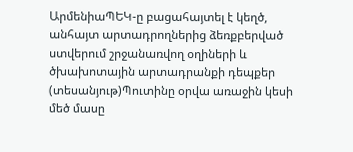ԱրմենիաՊԵԿ-ը բացահայտել է կեղծ, անհայտ արտադրողներից ձեռքբերված ստվերում շրջանառվող օղիների և ծխախոտային արտադրանքի դեպքեր (տեսանյութ)Պուտինը օրվա առաջին կեսի մեծ մասը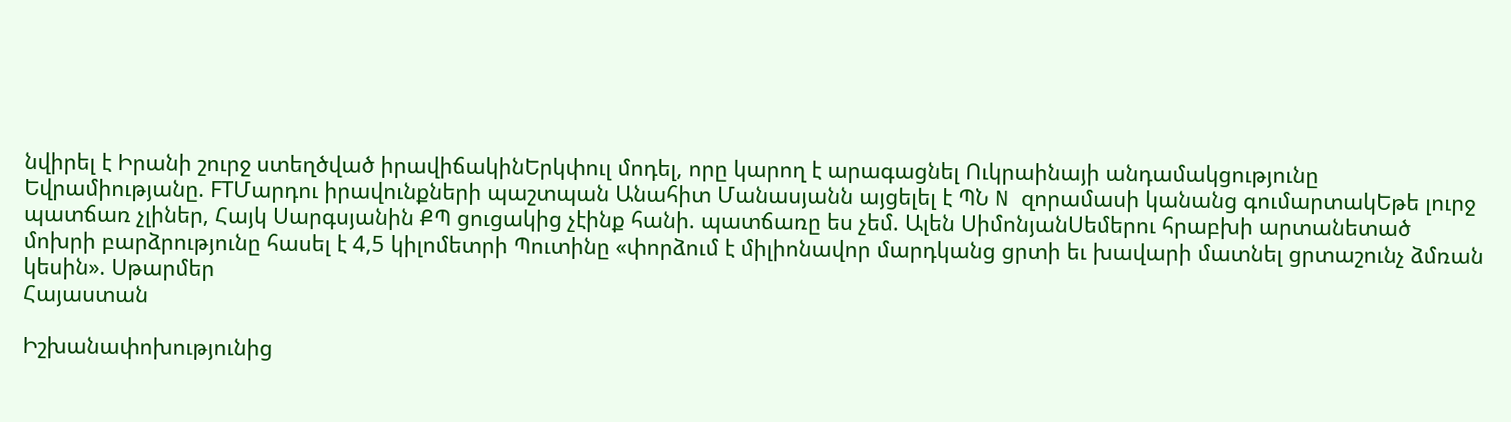նվիրել է Իրանի շուրջ ստեղծված իրավիճակինԵրկփուլ մոդել, որը կարող է արագացնել Ուկրաինայի անդամակցությունը Եվրամիությանը. FTՄարդու իրավունքների պաշտպան Անահիտ Մանասյանն այցելել է ՊՆ N զորամասի կանանց գումարտակԵթե լուրջ պատճառ չլիներ, Հայկ Սարգսյանին ՔՊ ցուցակից չէինք հանի. պատճառը ես չեմ. Ալեն ՍիմոնյանՍեմերու հրաբխի արտանետած մոխրի բարձրությունը հասել է 4,5 կիլոմետրի Պուտինը «փորձում է միլիոնավոր մարդկանց ցրտի եւ խավարի մատնել ցրտաշունչ ձմռան կեսին». Սթարմեր
Հայաստան

Իշխանափոխությունից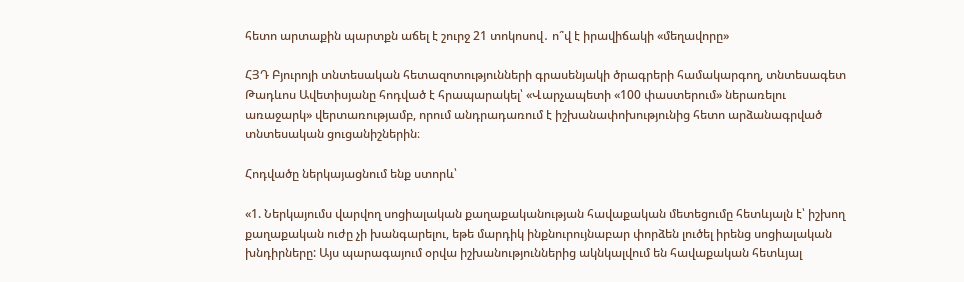հետո արտաքին պարտքն աճել է շուրջ 21 տոկոսով․ ո՞վ է իրավիճակի «մեղավորը»

ՀՅԴ Բյուրոյի տնտեսական հետազոտությունների գրասենյակի ծրագրերի համակարգող, տնտեսագետ Թադևոս Ավետիսյանը հոդված է հրապարակել՝ «Վարչապետի «100 փաստերում» ներառելու առաջարկ» վերտառությամբ, որում անդրադառում է իշխանափոխությունից հետո արձանագրված տնտեսական ցուցանիշներին։

Հոդվածը ներկայացնում ենք ստորև՝

«1. Ներկայումս վարվող սոցիալական քաղաքականության հավաքական մետեցումը հետևյալն է՝ իշխող քաղաքական ուժը չի խանգարելու, եթե մարդիկ ինքնուրույնաբար փորձեն լուծել իրենց սոցիալական խնդիրները: Այս պարագայում օրվա իշխանություններից ակնկալվում են հավաքական հետևյալ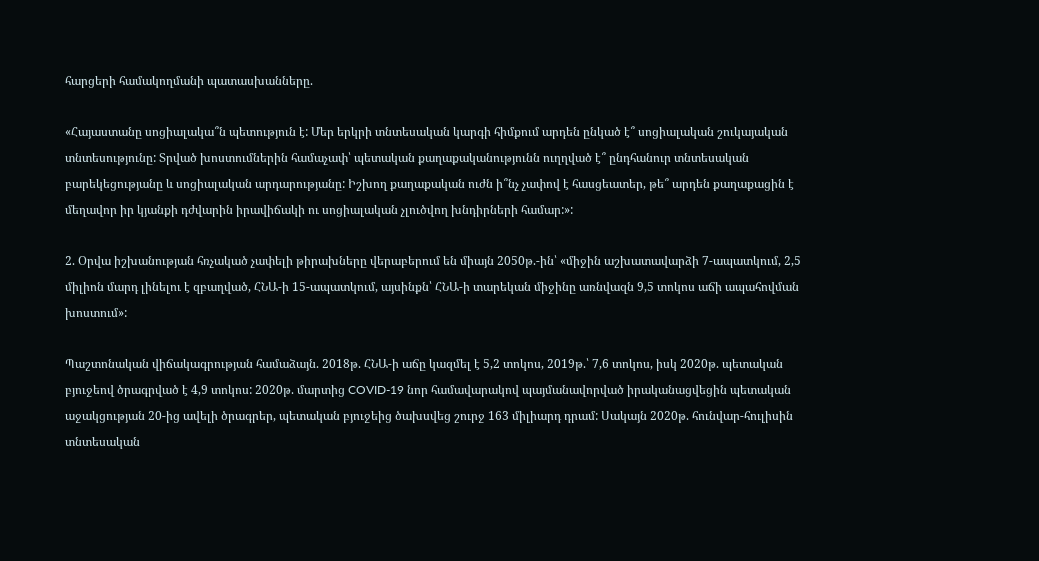հարցերի համակողմանի պատասխանները.

«Հայաստանը սոցիալակա՞ն պետություն է: Մեր երկրի տնտեսական կարգի հիմքում արդեն ընկած է՞ սոցիալական շուկայական տնտեսությունը: Տրված խոստումներին համաչափ՝ պետական քաղաքականությունն ուղղված է՞ ընդհանուր տնտեսական բարեկեցությանը և սոցիալական արդարությանը: Իշխող քաղաքական ուժն ի՞նչ չափով է հասցեատեր, թե՞ արդեն քաղաքացին է մեղավոր իր կյանքի դժվարին իրավիճակի ու սոցիալական չլուծվող խնդիրների համար:»:

2. Օրվա իշխանության հռչակած չափելի թիրախները վերաբերում են միայն 2050թ.-ին՝ «միջին աշխատավարձի 7-ապատկում, 2,5 միլիոն մարդ լինելու է զբաղված, ՀՆԱ-ի 15-ապատկում, այսինքն՝ ՀՆԱ-ի տարեկան միջինը առնվազն 9,5 տոկոս աճի ապահովման խոստում»:

Պաշտոնական վիճակագրության համաձայն. 2018թ. ՀՆԱ-ի աճը կազմել է 5,2 տոկոս, 2019թ.՝ 7,6 տոկոս, իսկ 2020թ. պետական բյուջեով ծրագրված է 4,9 տոկոս: 2020թ. մարտից COVID-19 նոր համավարակով պայմանավորված իրականացվեցին պետական աջակցության 20-ից ավելի ծրագրեր, պետական բյուջեից ծախսվեց շուրջ 163 միլիարդ դրամ: Սակայն 2020թ. հունվար-հուլիսին տնտեսական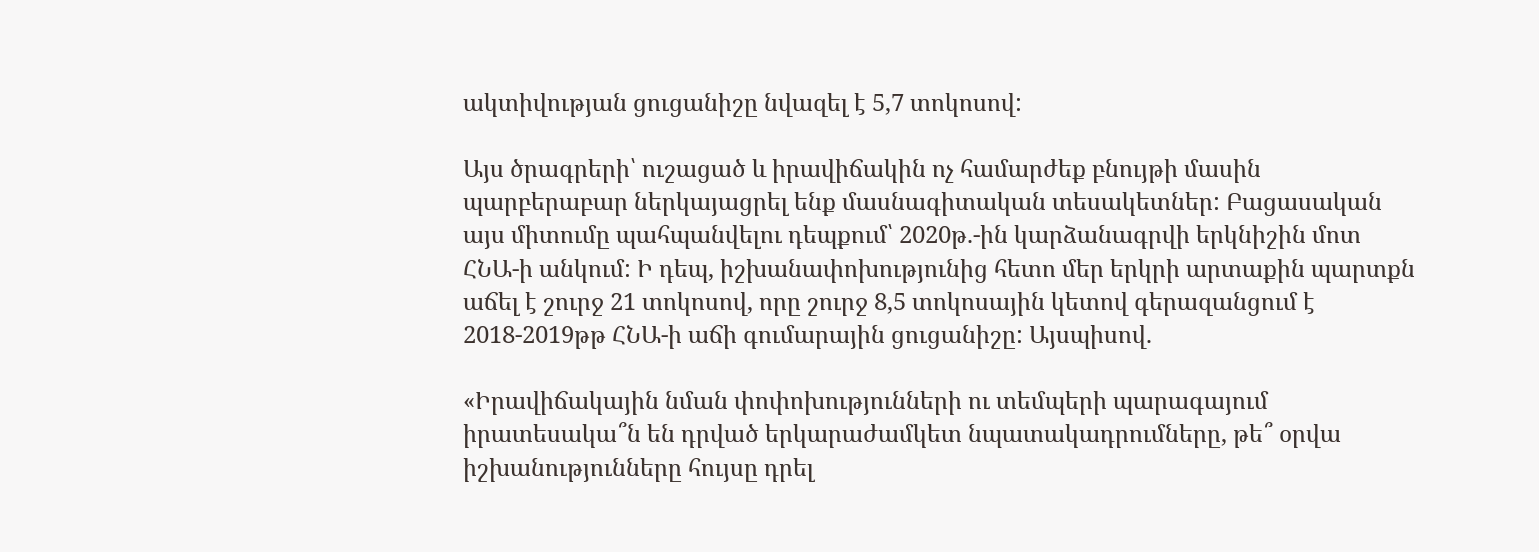ակտիվության ցուցանիշը նվազել է 5,7 տոկոսով:

Այս ծրագրերի՝ ուշացած և իրավիճակին ոչ համարժեք բնույթի մասին պարբերաբար ներկայացրել ենք մասնագիտական տեսակետներ: Բացասական այս միտումը պահպանվելու դեպքում՝ 2020թ.-ին կարձանագրվի երկնիշին մոտ ՀՆԱ-ի անկում: Ի դեպ, իշխանափոխությունից հետո մեր երկրի արտաքին պարտքն աճել է շուրջ 21 տոկոսով, որը շուրջ 8,5 տոկոսային կետով գերազանցում է 2018-2019թթ ՀՆԱ-ի աճի գումարային ցուցանիշը: Այսպիսով.

«Իրավիճակային նման փոփոխությունների ու տեմպերի պարագայում իրատեսակա՞ն են դրված երկարաժամկետ նպատակադրումները, թե՞ օրվա իշխանությունները հույսը դրել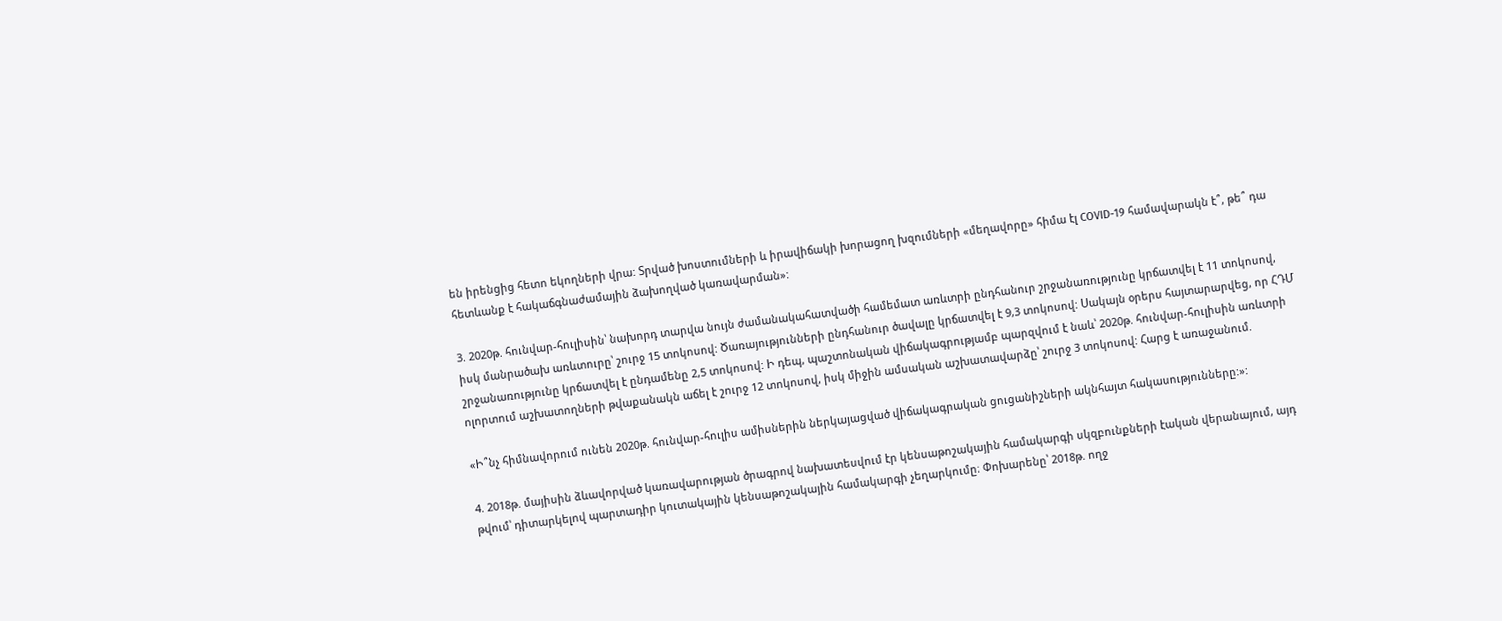են իրենցից հետո եկողների վրա: Տրված խոստումների և իրավիճակի խորացող խզումների «մեղավորը» հիմա էլ COVID-19 համավարակն է՞, թե՞ դա հետևանք է հակաճգնաժամային ձախողված կառավարման»:

3. 2020թ. հունվար-հուլիսին՝ նախորդ տարվա նույն ժամանակահատվածի համեմատ առևտրի ընդհանուր շրջանառությունը կրճատվել է 11 տոկոսով, իսկ մանրածախ առևտուրը՝ շուրջ 15 տոկոսով: Ծառայությունների ընդհանուր ծավալը կրճատվել է 9,3 տոկոսով: Սակայն օրերս հայտարարվեց, որ ՀԴՄ շրջանառությունը կրճատվել է ընդամենը 2,5 տոկոսով: Ի դեպ, պաշտոնական վիճակագրությամբ պարզվում է նաև՝ 2020թ. հունվար-հուլիսին առևտրի ոլորտում աշխատողների թվաքանակն աճել է շուրջ 12 տոկոսով, իսկ միջին ամսական աշխատավարձը՝ շուրջ 3 տոկոսով: Հարց է առաջանում.

«Ի՞նչ հիմնավորում ունեն 2020թ. հունվար-հուլիս ամիսներին ներկայացված վիճակագրական ցուցանիշների ակնհայտ հակասությունները:»:

4. 2018թ. մայիսին ձևավորված կառավարության ծրագրով նախատեսվում էր կենսաթոշակային համակարգի սկզբունքների էական վերանայում, այդ թվում՝ դիտարկելով պարտադիր կուտակային կենսաթոշակային համակարգի չեղարկումը։ Փոխարենը՝ 2018թ. ողջ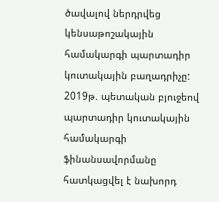ծավալով ներդրվեց կենսաթոշակային համակարգի պարտադիր կուտակային բաղադրիչը: 2019թ. պետական բյուջեով պարտադիր կուտակային համակարգի ֆինանսավորմանը հատկացվել է նախորդ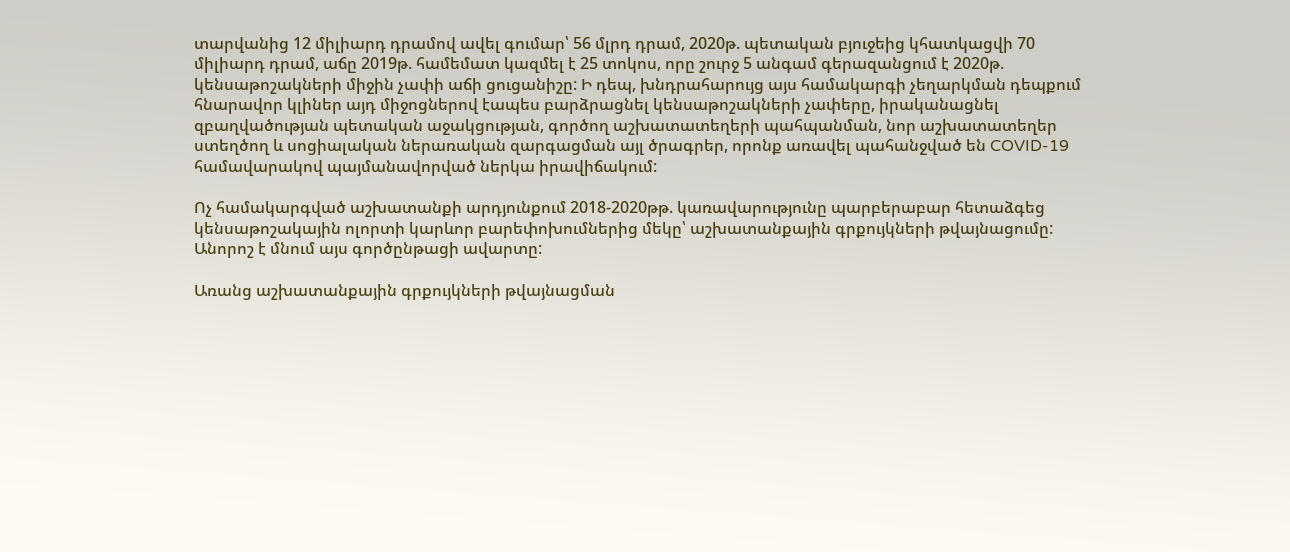տարվանից 12 միլիարդ դրամով ավել գումար՝ 56 մլրդ դրամ, 2020թ. պետական բյուջեից կհատկացվի 70 միլիարդ դրամ, աճը 2019թ. համեմատ կազմել է 25 տոկոս, որը շուրջ 5 անգամ գերազանցում է 2020թ. կենսաթոշակների միջին չափի աճի ցուցանիշը: Ի դեպ, խնդրահարույց այս համակարգի չեղարկման դեպքում հնարավոր կլիներ այդ միջոցներով էապես բարձրացնել կենսաթոշակների չափերը, իրականացնել զբաղվածության պետական աջակցության, գործող աշխատատեղերի պահպանման, նոր աշխատատեղեր ստեղծող և սոցիալական ներառական զարգացման այլ ծրագրեր, որոնք առավել պահանջված են COVID-19 համավարակով պայմանավորված ներկա իրավիճակում:

Ոչ համակարգված աշխատանքի արդյունքում 2018-2020թթ. կառավարությունը պարբերաբար հետաձգեց կենսաթոշակային ոլորտի կարևոր բարեփոխումներից մեկը՝ աշխատանքային գրքույկների թվայնացումը: Անորոշ է մնում այս գործընթացի ավարտը:

Առանց աշխատանքային գրքույկների թվայնացման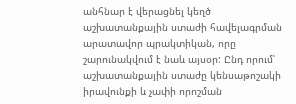անհնար է վերացնել կեղծ աշխատանքային ստաժի հավելագրման արատավոր պրակտիկան, որը շարունակվում է նաև այսօր: Ընդ որում՝ աշխատանքային ստաժը կենսաթոշակի իրավունքի և չափի որոշման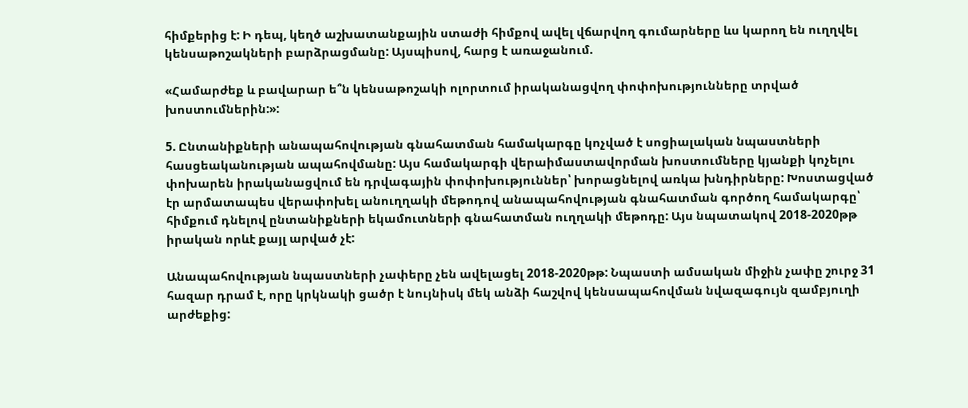հիմքերից է: Ի դեպ, կեղծ աշխատանքային ստաժի հիմքով ավել վճարվող գումարները ևս կարող են ուղղվել կենսաթոշակների բարձրացմանը: Այսպիսով, հարց է առաջանում.

«Համարժեք և բավարար ե՞ն կենսաթոշակի ոլորտում իրականացվող փոփոխությունները տրված խոստումներին:»:

5. Ընտանիքների անապահովության գնահատման համակարգը կոչված է սոցիալական նպաստների հասցեականության ապահովմանը: Այս համակարգի վերաիմաստավորման խոստումները կյանքի կոչելու փոխարեն իրականացվում են դրվագային փոփոխություններ՝ խորացնելով առկա խնդիրները: Խոստացված էր արմատապես վերափոխել անուղղակի մեթոդով անապահովության գնահատման գործող համակարգը՝ հիմքում դնելով ընտանիքների եկամուտների գնահատման ուղղակի մեթոդը: Այս նպատակով 2018-2020թթ իրական որևէ քայլ արված չէ:

Անապահովության նպաստների չափերը չեն ավելացել 2018-2020թթ: Նպաստի ամսական միջին չափը շուրջ 31 հազար դրամ է, որը կրկնակի ցածր է նույնիսկ մեկ անձի հաշվով կենսապահովման նվազագույն զամբյուղի արժեքից: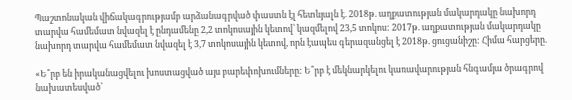Պաշտոնական վիճակագրությամբ արձանագրված փաստն էլ հետևյալն է. 2018թ. աղքատության մակարդակը նախորդ տարվա համեմատ նվազել է ընդամենը 2,2 տոկոսային կետով՝ կազմելով 23,5 տոկոս: 2017թ. աղքատության մակարդակը նախորդ տարվա համեմատ նվազել է 3,7 տոկոսային կետով, որն էապես գերազանցել է 2018թ. ցուցանիշը: Հիմա հարցերը.

«Ե՞րբ են իրականացվելու խոստացված այս բարեփոխումները: Ե՞րբ է մեկնարկելու կառավարության հնգամյա ծրագրով նախատեսված՝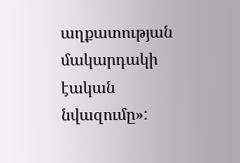աղքատության մակարդակի էական նվազումը»: